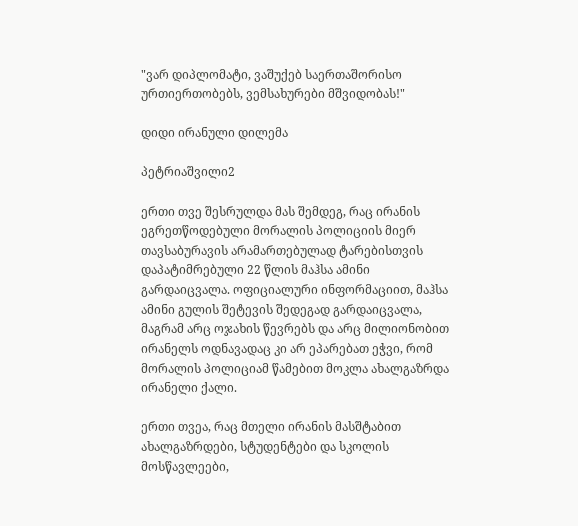"ვარ დიპლომატი, ვაშუქებ საერთაშორისო ურთიერთობებს, ვემსახურები მშვიდობას!"

დიდი ირანული დილემა

პეტრიაშვილი2

ერთი თვე შესრულდა მას შემდეგ, რაც ირანის ეგრეთწოდებული მორალის პოლიციის მიერ თავსაბურავის არამართებულად ტარებისთვის დაპატიმრებული 22 წლის მაჰსა ამინი გარდაიცვალა. ოფიციალური ინფორმაციით, მაჰსა ამინი გულის შეტევის შედეგად გარდაიცვალა, მაგრამ არც ოჯახის წევრებს და არც მილიონობით ირანელს ოდნავადაც კი არ ეპარებათ ეჭვი, რომ მორალის პოლიციამ წამებით მოკლა ახალგაზრდა ირანელი ქალი.

ერთი თვეა, რაც მთელი ირანის მასშტაბით ახალგაზრდები, სტუდენტები და სკოლის მოსწავლეები,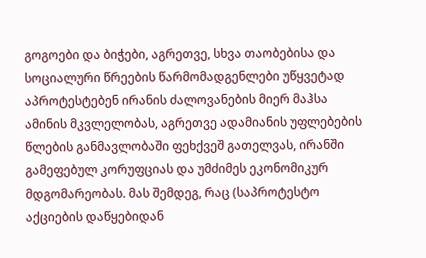გოგოები და ბიჭები, აგრეთვე, სხვა თაობებისა და სოციალური წრეების წარმომადგენლები უწყვეტად აპროტესტებენ ირანის ძალოვანების მიერ მაჰსა ამინის მკვლელობას, აგრეთვე ადამიანის უფლებების წლების განმავლობაში ფეხქვეშ გათელვას, ირანში გამეფებულ კორუფციას და უმძიმეს ეკონომიკურ მდგომარეობას. მას შემდეგ, რაც (საპროტესტო აქციების დაწყებიდან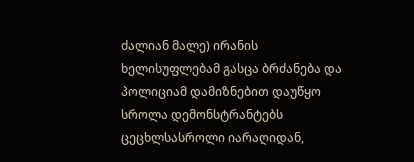ძალიან მალე) ირანის ხელისუფლებამ გასცა ბრძანება და პოლიციამ დამიზნებით დაუწყო სროლა დემონსტრანტებს ცეცხლსასროლი იარაღიდან,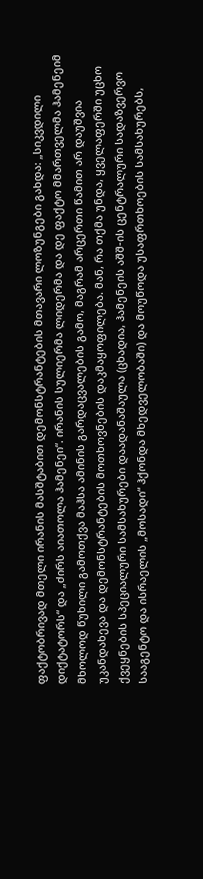ფაქტობრივად მთელი ირანის მასშტაბით დემონსტრანტების მთავარი ლოზუნგები გახდა: „სიკვდილი დიქტატორს“ და „ძირს აიათოლა ჰამენეი“. ირანის სულიერმა ლიდერმა და დე ფაქტო მმართველმა ჰამენეიმ მხოლოდ წუხილი გამოთქვა მაჰსა ამინის გარდაცვალების გამო, მაგრამ არცერთი წამით არ დაუშვია უკანდახევა და დემონსტრანტების მოთხოვნების დაკმაყოფილება. მან, რა თქმა უნდა, ყველაფერში უცხო ქვეყნების სპეციალური სამსახურები დაადანაშაულა (ცხადია, ჰამენეის აშშ-ის ცენტრალური სადაზვერვო სააგენტო და ისრაელის „მოსადი“ ჰქონდა მხედველობაში) და მოუწოდა უსაფრთხოების სამსახურებს,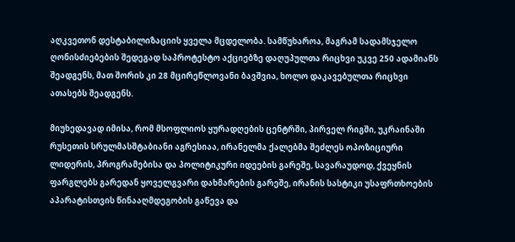აღკვეთონ დესტაბილიზაციის ყველა მცდელობა. სამწუხაროა, მაგრამ სადამსჯელო ღონისძიებების შედეგად საპროტესტო აქციებზე დაღუპულთა რიცხვი უკვე 250 ადამიანს შეადგენს, მათ შორის კი 28 მცირეწლოვანი ბავშვია, ხოლო დაკავებულთა რიცხვი ათასებს შეადგენს.

მიუხედავად იმისა, რომ მსოფლიოს ყურადღების ცენტრში, პირველ რიგში, უკრაინაში რუსეთის სრულმასშტაბიანი აგრესიაა, ირანელმა ქალებმა შეძლეს ოპოზიციური ლიდერის, პროგრამებისა და პოლიტიკური იდეების გარეშე, სავარაუდოდ, ქვეყნის ფარგლებს გარედან ყოველგვარი დახმარების გარეშე, ირანის სასტიკი უსაფრთხოების აპარატისთვის წინააღმდეგობის გაწევა და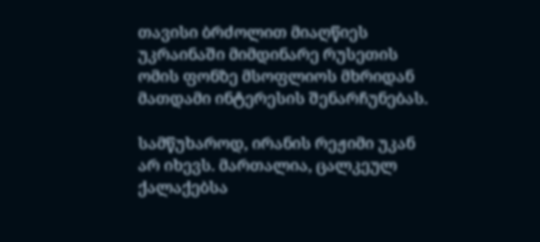თავისი ბრძოლით მიაღწიეს უკრაინაში მიმდინარე რუსეთის ომის ფონზე მსოფლიოს მხრიდან მათდამი ინტერესის შენარჩუნებას.

სამწუხაროდ, ირანის რეჟიმი უკან არ იხევს. მართალია, ცალკეულ ქალაქებსა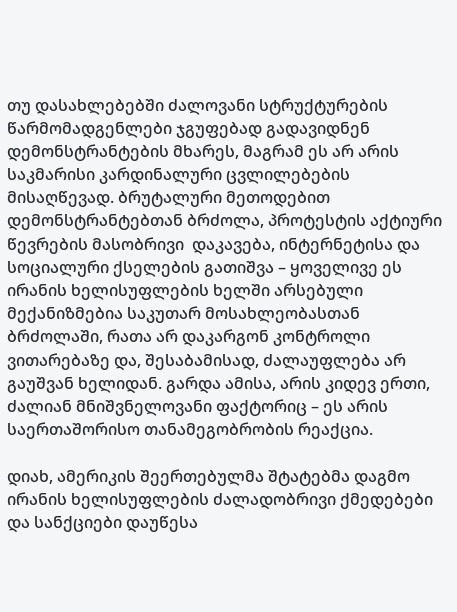თუ დასახლებებში ძალოვანი სტრუქტურების წარმომადგენლები ჯგუფებად გადავიდნენ დემონსტრანტების მხარეს, მაგრამ ეს არ არის საკმარისი კარდინალური ცვლილებების მისაღწევად. ბრუტალური მეთოდებით დემონსტრანტებთან ბრძოლა, პროტესტის აქტიური წევრების მასობრივი  დაკავება, ინტერნეტისა და სოციალური ქსელების გათიშვა – ყოველივე ეს ირანის ხელისუფლების ხელში არსებული მექანიზმებია საკუთარ მოსახლეობასთან ბრძოლაში, რათა არ დაკარგონ კონტროლი ვითარებაზე და, შესაბამისად, ძალაუფლება არ გაუშვან ხელიდან. გარდა ამისა, არის კიდევ ერთი, ძალიან მნიშვნელოვანი ფაქტორიც – ეს არის საერთაშორისო თანამეგობრობის რეაქცია.

დიახ, ამერიკის შეერთებულმა შტატებმა დაგმო ირანის ხელისუფლების ძალადობრივი ქმედებები და სანქციები დაუწესა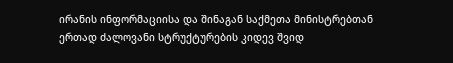ირანის ინფორმაციისა და შინაგან საქმეთა მინისტრებთან ერთად ძალოვანი სტრუქტურების კიდევ შვიდ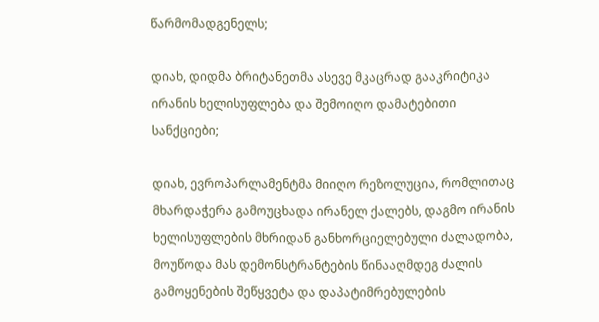წარმომადგენელს;

დიახ, დიდმა ბრიტანეთმა ასევე მკაცრად გააკრიტიკა ირანის ხელისუფლება და შემოიღო დამატებითი სანქციები;

დიახ, ევროპარლამენტმა მიიღო რეზოლუცია, რომლითაც მხარდაჭერა გამოუცხადა ირანელ ქალებს, დაგმო ირანის ხელისუფლების მხრიდან განხორციელებული ძალადობა, მოუწოდა მას დემონსტრანტების წინააღმდეგ ძალის გამოყენების შეწყვეტა და დაპატიმრებულების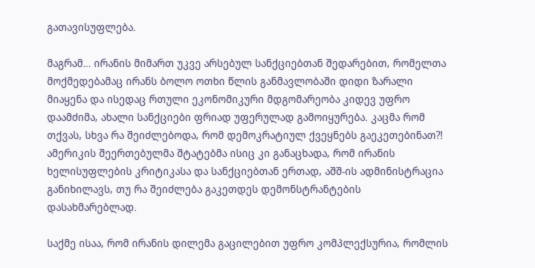გათავისუფლება.

მაგრამ… ირანის მიმართ უკვე არსებულ სანქციებთან შედარებით, რომელთა მოქმედებამაც ირანს ბოლო ოთხი წლის განმავლობაში დიდი ზარალი მიაყენა და ისედაც რთული ეკონომიკური მდგომარეობა კიდევ უფრო დაამძიმა, ახალი სანქციები ფრიად უფერულად გამოიყურება. კაცმა რომ თქვას, სხვა რა შეიძლებოდა, რომ დემოკრატიულ ქვეყნებს გაეკეთებინათ?! ამერიკის შეერთებულმა შტატებმა ისიც კი განაცხადა, რომ ირანის ხელისუფლების კრიტიკასა და სანქციებთან ერთად, აშშ-ის ადმინისტრაცია განიხილავს, თუ რა შეიძლება გაკეთდეს დემონსტრანტების დასახმარებლად.

საქმე ისაა, რომ ირანის დილემა გაცილებით უფრო კომპლექსურია, რომლის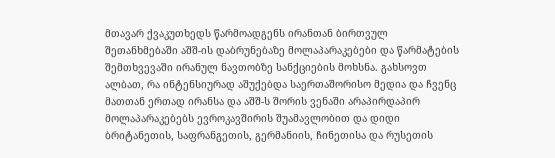მთავარ ქვაკუთხედს წარმოადგენს ირანთან ბირთვულ შეთანხმებაში აშშ-ის დაბრუნებაზე მოლაპარაკებები და წარმატების შემთხვევაში ირანულ ნავთობზე სანქციების მოხსნა. გახსოვთ ალბათ, რა ინტენსიურად აშუქებდა საერთაშორისო მედია და ჩვენც მათთან ერთად ირანსა და აშშ-ს შორის ვენაში არაპირდაპირ მოლაპარაკებებს ევროკავშირის შუამავლობით და დიდი ბრიტანეთის, საფრანგეთის, გერმანიის, ჩინეთისა და რუსეთის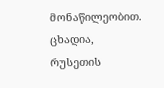მონაწილეობით. ცხადია, რუსეთის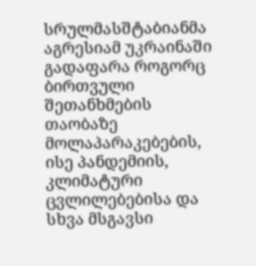სრულმასშტაბიანმა აგრესიამ უკრაინაში გადაფარა როგორც ბირთვული შეთანხმების თაობაზე მოლაპარაკებების, ისე პანდემიის, კლიმატური ცვლილებებისა და სხვა მსგავსი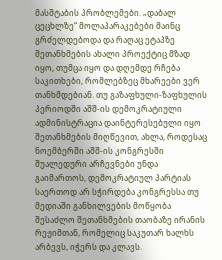მასშტაბის პრობლემები. „დაბალ ცეცხლზე“ მოლაპარაკებები მაინც გრძელდებოდა და რაღაც ეტაპზე შეთანხმების ახალი პროექტიც მზად იყო, თუმცა იყო და დღემდე რჩება საკითხები, რომლებზეც მხარეები ვერ თანხმდებიან. თუ გაზაფხული-ზაფხულის პერიოდში აშშ-ის დემოკრატიული ადმინისტრაცია დაინტერესებული იყო შეთანხმების მიღწევით, ახლა, როდესაც ნოემბერში აშშ-ის კონგრესში შუალედური არჩევნები უნდა გაიმართოს, დემოკრატიულ პარტიას საერთოდ არ სჭირდება კონგრესსა თუ მედიაში განხილვების მოწყობა შესაძლო შეთანხმების თაობაზე ირანის რეჟიმთან, რომელიც საკუთარ ხალხს არბევს, იჭერს და კლავს.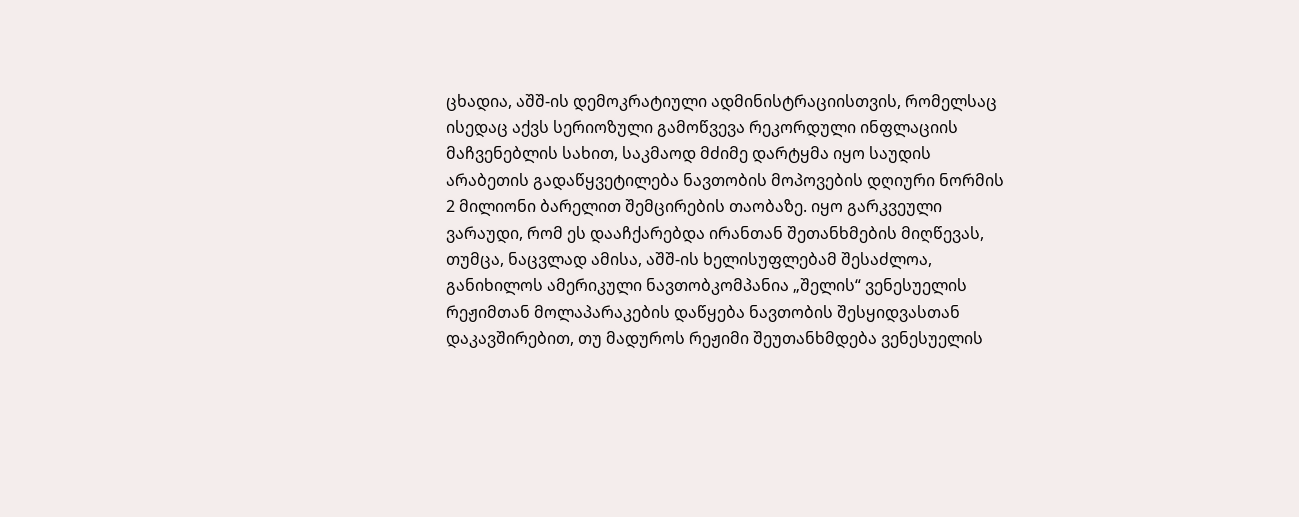ცხადია, აშშ-ის დემოკრატიული ადმინისტრაციისთვის, რომელსაც ისედაც აქვს სერიოზული გამოწვევა რეკორდული ინფლაციის მაჩვენებლის სახით, საკმაოდ მძიმე დარტყმა იყო საუდის არაბეთის გადაწყვეტილება ნავთობის მოპოვების დღიური ნორმის 2 მილიონი ბარელით შემცირების თაობაზე. იყო გარკვეული ვარაუდი, რომ ეს დააჩქარებდა ირანთან შეთანხმების მიღწევას, თუმცა, ნაცვლად ამისა, აშშ-ის ხელისუფლებამ შესაძლოა, განიხილოს ამერიკული ნავთობკომპანია „შელის“ ვენესუელის რეჟიმთან მოლაპარაკების დაწყება ნავთობის შესყიდვასთან დაკავშირებით, თუ მადუროს რეჟიმი შეუთანხმდება ვენესუელის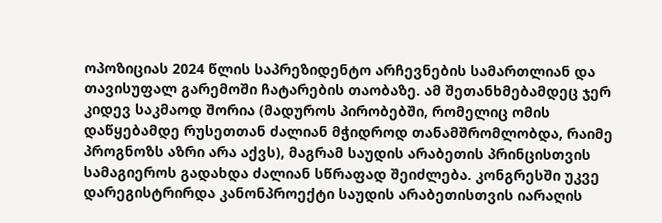ოპოზიციას 2024 წლის საპრეზიდენტო არჩევნების სამართლიან და თავისუფალ გარემოში ჩატარების თაობაზე. ამ შეთანხმებამდეც ჯერ კიდევ საკმაოდ შორია (მადუროს პირობებში, რომელიც ომის დაწყებამდე რუსეთთან ძალიან მჭიდროდ თანამშრომლობდა, რაიმე პროგნოზს აზრი არა აქვს), მაგრამ საუდის არაბეთის პრინცისთვის სამაგიეროს გადახდა ძალიან სწრაფად შეიძლება. კონგრესში უკვე დარეგისტრირდა კანონპროექტი საუდის არაბეთისთვის იარაღის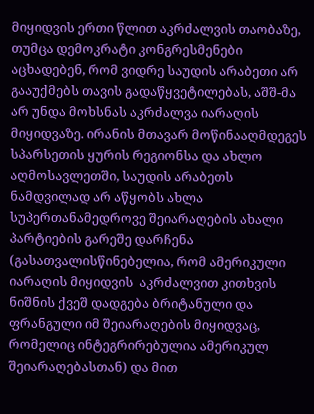მიყიდვის ერთი წლით აკრძალვის თაობაზე, თუმცა დემოკრატი კონგრესმენები აცხადებენ, რომ ვიდრე საუდის არაბეთი არ გააუქმებს თავის გადაწყვეტილებას, აშშ-მა არ უნდა მოხსნას აკრძალვა იარაღის მიყიდვაზე. ირანის მთავარ მოწინააღმდეგეს სპარსეთის ყურის რეგიონსა და ახლო აღმოსავლეთში, საუდის არაბეთს ნამდვილად არ აწყობს ახლა სუპერთანამედროვე შეიარაღების ახალი პარტიების გარეშე დარჩენა (გასათვალისწინებელია, რომ ამერიკული იარაღის მიყიდვის  აკრძალვით კითხვის ნიშნის ქვეშ დადგება ბრიტანული და ფრანგული იმ შეიარაღების მიყიდვაც, რომელიც ინტეგრირებულია ამერიკულ შეიარაღებასთან) და მით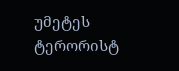უმეტეს ტერორისტ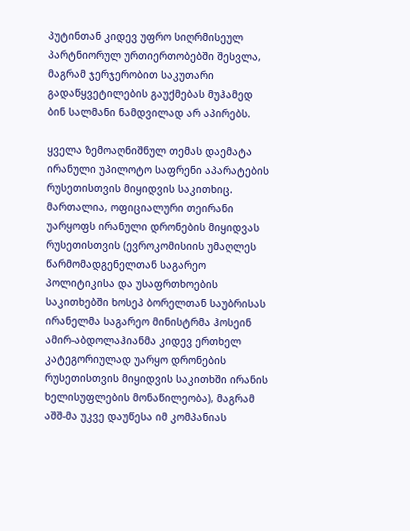პუტინთან კიდევ უფრო სიღრმისეულ პარტნიორულ ურთიერთობებში შესვლა, მაგრამ ჯერჯერობით საკუთარი გადაწყვეტილების გაუქმებას მუჰამედ ბინ სალმანი ნამდვილად არ აპირებს.

ყველა ზემოაღნიშნულ თემას დაემატა ირანული უპილოტო საფრენი აპარატების რუსეთისთვის მიყიდვის საკითხიც. მართალია, ოფიციალური თეირანი უარყოფს ირანული დრონების მიყიდვას რუსეთისთვის (ევროკომისიის უმაღლეს წარმომადგენელთან საგარეო პოლიტიკისა და უსაფრთხოების საკითხებში ხოსეპ ბორელთან საუბრისას ირანელმა საგარეო მინისტრმა ჰოსეინ ამირ-აბდოლაჰიანმა კიდევ ერთხელ კატეგორიულად უარყო დრონების რუსეთისთვის მიყიდვის საკითხში ირანის ხელისუფლების მონაწილეობა), მაგრამ აშშ-მა უკვე დაუწესა იმ კომპანიას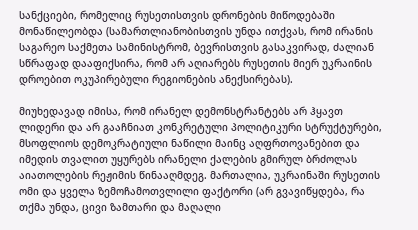სანქციები, რომელიც რუსეთისთვის დრონების მიწოდებაში მონაწილეობდა (სამართლიანობისთვის უნდა ითქვას, რომ ირანის საგარეო საქმეთა სამინისტრომ, ბევრისთვის გასაკვირად, ძალიან სწრაფად დააფიქსირა, რომ არ აღიარებს რუსეთის მიერ უკრაინის დროებით ოკუპირებული რეგიონების ანექსირებას).

მიუხედავად იმისა, რომ ირანელ დემონსტრანტებს არ ჰყავთ ლიდერი და არ გააჩნიათ კონკრეტული პოლიტიკური სტრუქტურები, მსოფლიოს დემოკრატიული ნაწილი მაინც აღფრთოვანებით და იმედის თვალით უყურებს ირანელი ქალების გმირულ ბრძოლას აიათოლების რეჟიმის წინააღმდეგ. მართალია, უკრაინაში რუსეთის ომი და ყველა ზემოჩამოთვლილი ფაქტორი (არ გვავიწყდება, რა თქმა უნდა, ცივი ზამთარი და მაღალი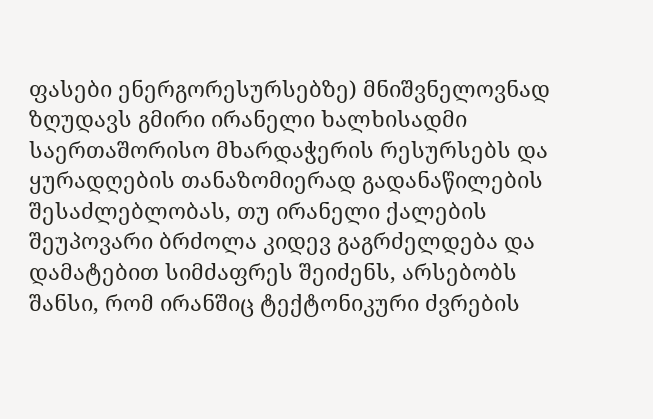ფასები ენერგორესურსებზე) მნიშვნელოვნად ზღუდავს გმირი ირანელი ხალხისადმი საერთაშორისო მხარდაჭერის რესურსებს და ყურადღების თანაზომიერად გადანაწილების შესაძლებლობას, თუ ირანელი ქალების შეუპოვარი ბრძოლა კიდევ გაგრძელდება და დამატებით სიმძაფრეს შეიძენს, არსებობს შანსი, რომ ირანშიც ტექტონიკური ძვრების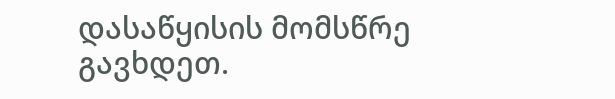დასაწყისის მომსწრე გავხდეთ.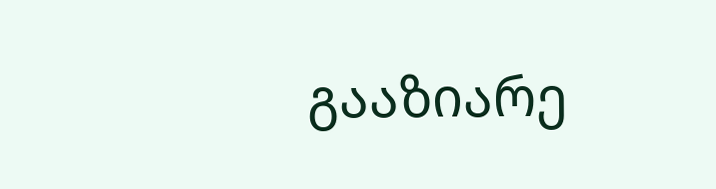გააზიარე